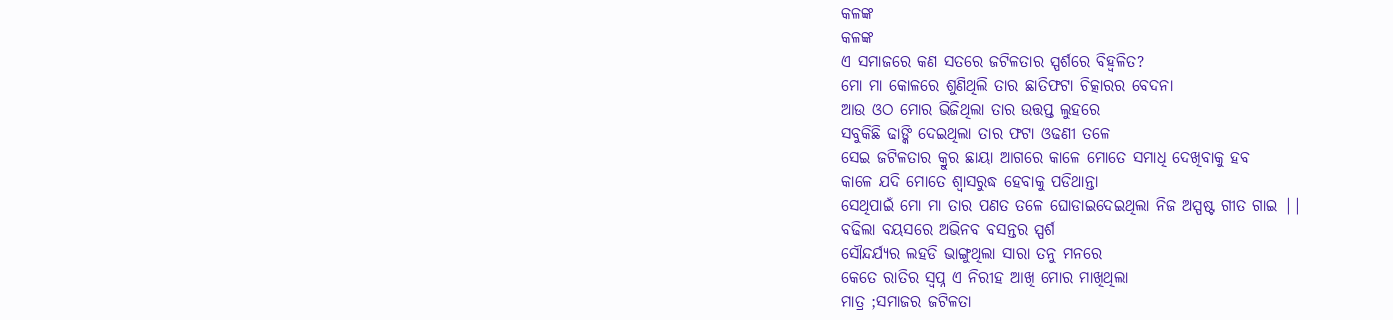କଳଙ୍କ
କଳଙ୍କ
ଏ ସମାଜରେ କଣ ସତରେ ଜଟିଳତାର ସ୍ପର୍ଶରେ ବିହ୍ଵଳିତ?
ମୋ ମା କୋଳରେ ଶୁଣିଥିଲି ତାର ଛାତିଫଟା ଚିତ୍କାରର ବେଦନା
ଆଉ ଓଠ ମୋର ଭିଜିଥିଲା ତାର ଉତ୍ତପ୍ତ ଲୁହରେ
ସବୁକିଛି ଢାଙ୍କି ଦେଇଥିଲା ତାର ଫଟା ଓଢଣୀ ତଳେ
ସେଇ ଜଟିଳତାର କ୍ରୁର ଛାୟା ଆଗରେ କାଳେ ମୋତେ ସମାଧି ଦେଖିବାକୁ ହବ
କାଳେ ଯଦି ମୋତେ ଶ୍ବାସରୁଦ୍ଧ ହେବାକୁ ପଡିଥାନ୍ତା
ସେଥିପାଇଁ ମୋ ମା ତାର ପଣତ ତଳେ ଘୋଡାଇଦେଇଥିଲା ନିଜ ଅସ୍ପଷ୍ଟ ଗୀତ ଗାଇ ||
ବଢିଲା ବୟସରେ ଅଭିନବ ବସନ୍ତର ସ୍ପର୍ଶ
ସୌନ୍ଦର୍ଯ୍ୟର ଲହଡି ଭାଙ୍ଗୁଥିଲା ସାରା ତନୁ ମନରେ
କେତେ ରାତିର ସ୍ବପ୍ନ ଏ ନିରୀହ ଆଖି ମୋର ମାଖିଥିଲା
ମାତ୍ର ;ସମାଜର ଜଟିଳତା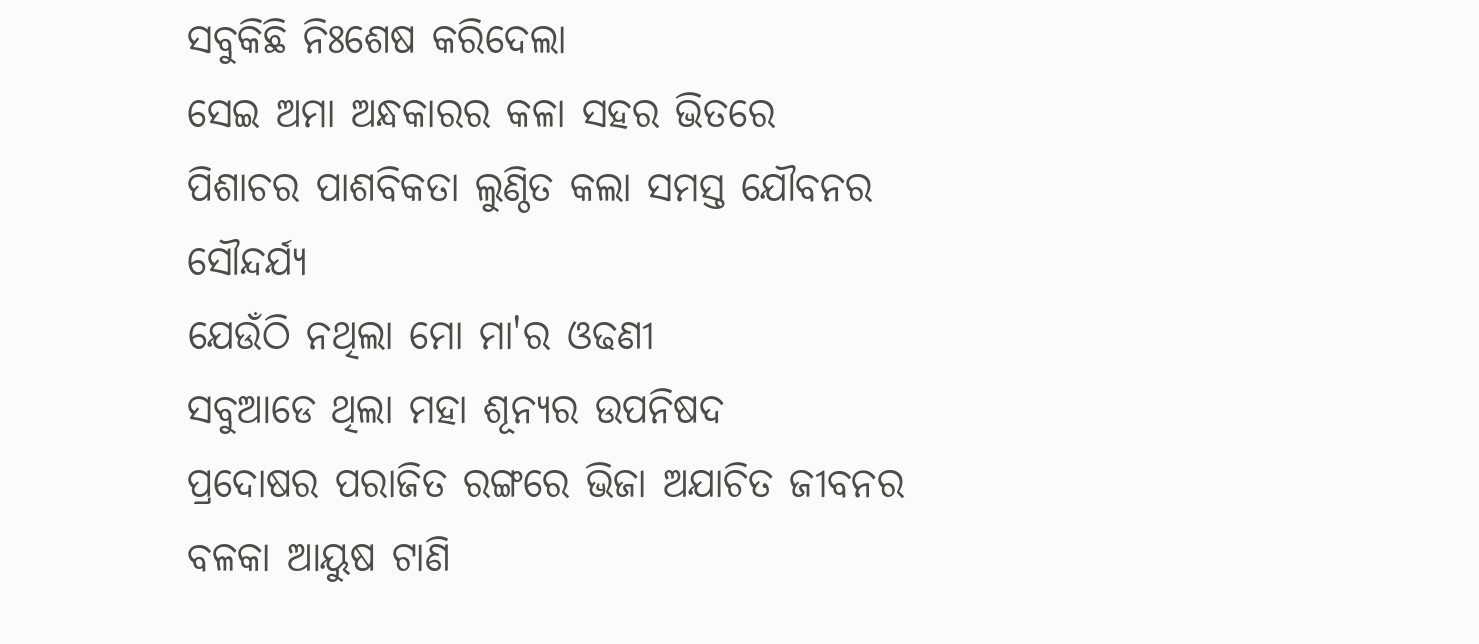ସବୁକିଛି ନିଃଶେଷ କରିଦେଲା
ସେଇ ଅମା ଅନ୍ଧକାରର କଳା ସହର ଭିତରେ
ପିଶାଚର ପାଶବିକତା ଲୁଣ୍ଠିତ କଲା ସମସ୍ତ ଯୌବନର ସୌନ୍ଦର୍ଯ୍ୟ
ଯେଉଁଠି ନଥିଲା ମୋ ମା'ର ଓଢଣୀ
ସବୁଆଡେ ଥିଲା ମହା ଶୂନ୍ୟର ଉପନିଷଦ
ପ୍ରଦୋଷର ପରାଜିତ ରଙ୍ଗରେ ଭିଜା ଅଯାଚିତ ଜୀବନର ବଳକା ଆୟୁଷ ଟାଣି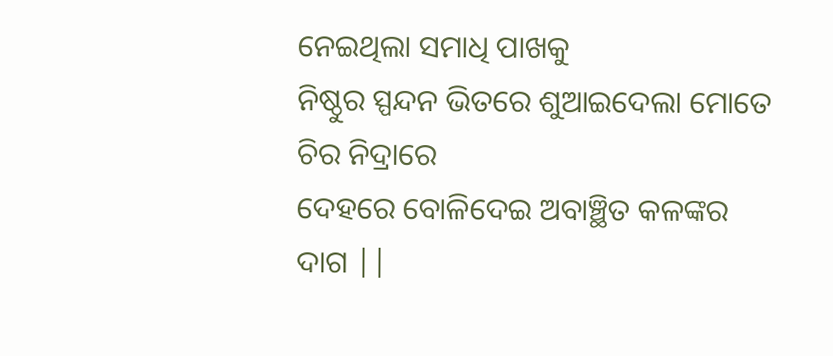ନେଇଥିଲା ସମାଧି ପାଖକୁ
ନିଷ୍ଠୁର ସ୍ପନ୍ଦନ ଭିତରେ ଶୁଆଇଦେଲା ମୋତେ ଚିର ନିଦ୍ରାରେ
ଦେହରେ ବୋଳିଦେଇ ଅବାଞ୍ଛିତ କଳଙ୍କର ଦାଗ ||